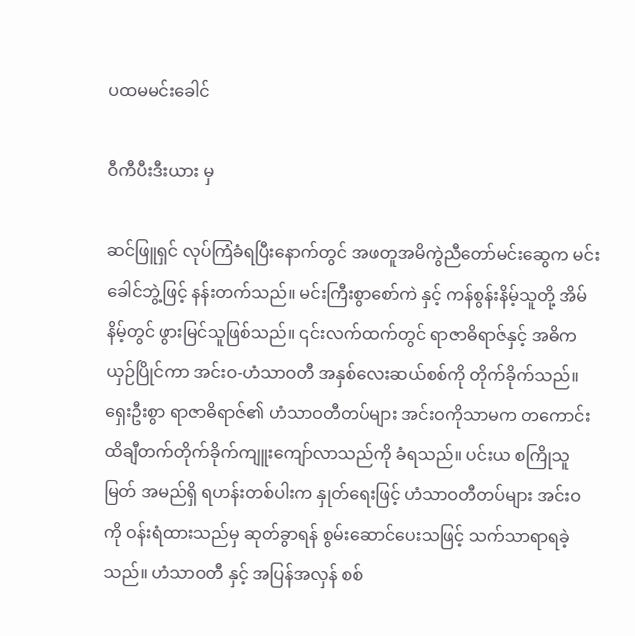ပထမမင်းခေါင်

ဝီကီပီးဒီးယား မှ

ဆင်ဖြူရှင် လုပ်ကြံခံရပြီးနောက်တွင် အဖတူအမိကွဲညီတော်မင်းဆွေက မင်းခေါင်ဘွဲ့ဖြင့် နန်းတက်သည်။ မင်းကြီးစွာစော်ကဲ နှင့် ကန်စွန်းနိမ့်သူတို့ အိမ်နိမ့်တွင် ဖွားမြင်သူဖြစ်သည်။ ၎င်းလက်ထက်တွင် ရာဇာဓိရာဇ်နှင့် အဓိကယှဉ်ပြိုင်ကာ အင်းဝ-ဟံသာဝတီ အနှစ်လေးဆယ်စစ်ကို တိုက်ခိုက်သည်။ ရှေးဦးစွာ ရာဇာဓိရာဇ်၏ ဟံသာဝတီတပ်များ အင်းဝကိုသာမက တကောင်းထိချီတက်တိုက်ခိုက်ကျူးကျော်လာသည်ကို ခံရသည်။ ပင်းယ စကြိုသူမြတ် အမည်ရှိ ရဟန်းတစ်ပါးက နှုတ်ရေးဖြင့် ဟံသာဝတီတပ်များ အင်းဝကို ဝန်းရံထားသည်မှ ဆုတ်ခွာရန် စွမ်းဆောင်ပေးသဖြင့် သက်သာရာရခဲ့သည်။ ဟံသာဝတီ နှင့် အပြန်အလှန် စစ်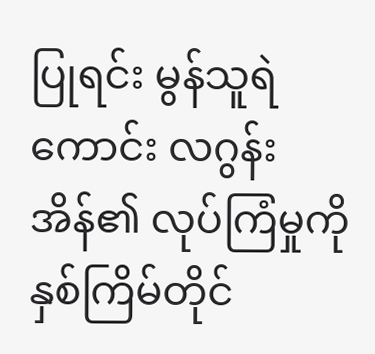ပြုရင်း မွန်သူရဲကောင်း လဂွန်းအိန်၏ လုပ်ကြံမှုကို နှစ်ကြိမ်တိုင်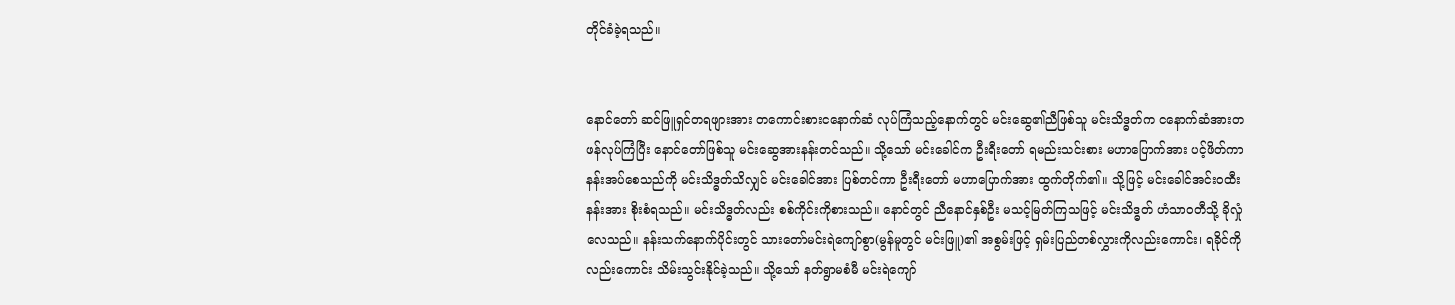တိုင်ခံခဲ့ရသည်။


နောင်တော် ဆင်ဖြူရှင်တရဖျားအား တကောင်းစားငနောက်ဆံ လုပ်ကြံသည့်နောက်တွင် မင်းဆွေ၏ညီဖြစ်သူ မင်းသိဒ္ဓတ်က ငနောက်ဆံအားတဖန်လုပ်ကြံပြီး နောင်တော်ဖြစ်သူ မင်းဆွေအားနန်းတင်သည်။ သို့သော် မင်းခေါင်က ဦးရီးတော် ရမည်းသင်းစား မဟာပြောက်အား ပင့်ဖိတ်ကာ နန်းအပ်စေသည်ကို မင်းသိဒ္ဓတ်သိလျှင် မင်းခေါင်အား ပြစ်တင်ကာ ဦးရီးတော် မဟာပြောက်အား ထွက်တိုက်၏။ သို့ဖြင့် မင်းခေါင်အင်းဝထီးနန်းအား စိုးစံရသည်။ မင်းသိဒ္ဓတ်လည်း စစ်ကိုင်းကိုစားသည်။ နောင်တွင် ညီနောင်နှစ်ဦး မသင့်မြတ်ကြသဖြင့် မင်းသိဒ္ဓတ် ဟံသာဝတီသို့ ခိုလှုံလေသည်။ နန်းသက်နောက်ပိုင်းတွင် သားတော်မင်းရဲကျော်စွာ(မွန်မူတွင် မင်းဖြူ)၏ အစွမ်းဖြင့် ရှမ်းပြည်တစ်လွှားကိုလည်းကောင်း၊ ရခိုင်ကိုလည်းကောင်း သိမ်းသွင်းနိုင်ခဲ့သည်။ သို့သော် နတ်ရွာမစံမီ မင်းရဲကျော်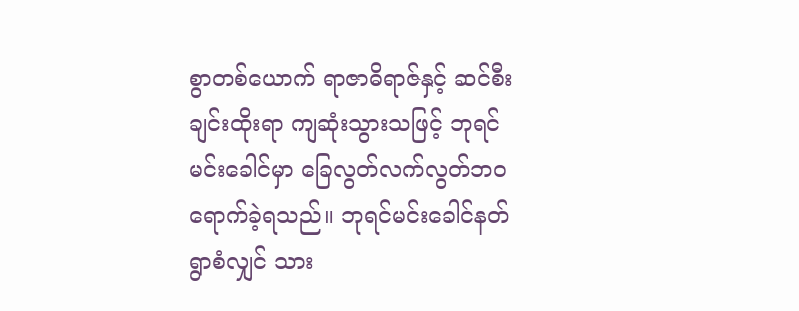စွာတစ်ယောက် ရာဇာဓိရာဇ်နှင့် ဆင်စီးချင်းထိုးရာ ကျဆုံးသွားသဖြင့် ဘုရင်မင်းခေါင်မှာ ခြေလွတ်လက်လွတ်ဘဝရောက်ခဲ့ရသည်။ ဘုရင်မင်းခေါင်နတ်ရွာစံလျှင် သား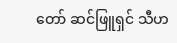တော် ဆင်ဖြူရှင် သီဟ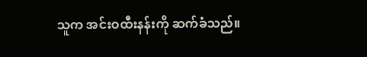သူက အင်းဝထီးနန်းကို ဆက်ခံသည်။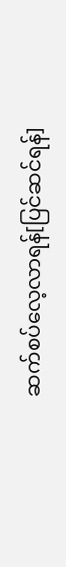ဆက်စပ်လေ့လာရန်[ပြင်ဆင်ရန်]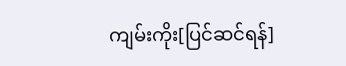ကျမ်းကိုး[ပြင်ဆင်ရန်]